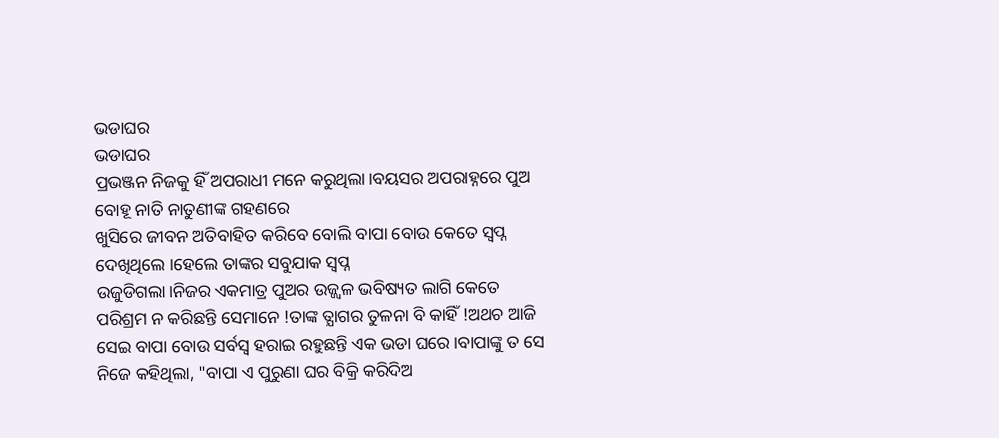ଭଡାଘର
ଭଡାଘର
ପ୍ରଭଞ୍ଜନ ନିଜକୁ ହିଁ ଅପରାଧୀ ମନେ କରୁଥିଲା।ବୟସର ଅପରାହ୍ନରେ ପୁଅ ବୋହୂ ନାତି ନାତୁଣୀଙ୍କ ଗହଣରେ
ଖୁସିରେ ଜୀବନ ଅତିବାହିତ କରିବେ ବୋଲି ବାପା ବୋଉ କେତେ ସ୍ୱପ୍ନ ଦେଖିଥିଲେ ।ହେଲେ ତାଙ୍କର ସବୁଯାକ ସ୍ୱପ୍ନ
ଉଜୁଡିଗଲା।ନିଜର ଏକମାତ୍ର ପୁଅର ଉଜ୍ଜ୍ୱଳ ଭବିଷ୍ୟତ ଲାଗି କେତେ ପରିଶ୍ରମ ନ କରିଛନ୍ତି ସେମାନେ !ତାଙ୍କ ତ୍ଯାଗର ତୁଳନା ବି କାହିଁ !ଅଥଚ ଆଜି ସେଇ ବାପା ବୋଉ ସର୍ବସ୍ବ ହରାଇ ରହୁଛନ୍ତି ଏକ ଭଡା ଘରେ ।ବାପାଙ୍କୁ ତ ସେ ନିଜେ କହିଥିଲା, "ବାପା ଏ ପୁରୁଣା ଘର ବିକ୍ରି କରିଦିଅ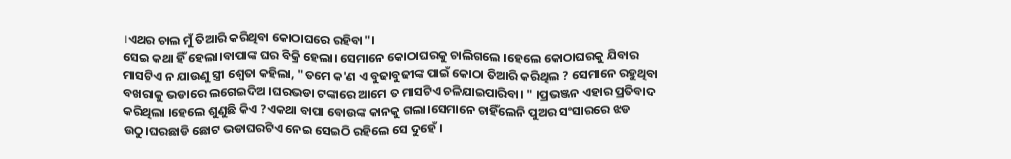।ଏଥର ଚାଲ ମୁଁ ତିଆରି କରିଥିବା କୋଠାଘରେ ରହିବା"।
ସେଇ କଥା ହିଁ ହେଲା।ବାପାଙ୍କ ଘର ବିକ୍ରି ହେଲା। ସେମାନେ କୋଠାଘରକୁ ଚାଲିଗଲେ ।ହେଲେ କୋଠାଘରକୁ ଯିବାର ମାସଟିଏ ନ ଯାଉଣୁ ସ୍ତ୍ରୀ ଶ୍ୱେତା କହିଲା, "ତମେ କ'ଣ ଏ ବୁଢାବୁଢୀଙ୍କ ପାଇଁ କୋଠା ତିଆରି କରିଥିଲ ? ସେମାନେ ରହୁଥିବା ବଖରାକୁ ଭଡାରେ ଲଗେଇଦିଅ ।ଘରଭଡା ଟଙ୍କାରେ ଆମେ ତ ମାସଟିଏ ଚଳିଯାଇପାରିବା। " ।ପ୍ରଭଞ୍ଜନ ଏହାର ପ୍ରତିବାଦ କରିଥିଲା ।ହେଲେ ଶୁଣୁଛି କିଏ ?ଏକଥା ବାପା ବୋଉଙ୍କ କାନକୁ ଗଲା।ସେମାନେ ଚାହିଁଲେନି ପୁଅର ସଂସାରରେ ଝଡ ଉଠୁ।ଘରଛାଡି ଛୋଟ ଭଡାଘରଟିଏ ନେଇ ସେଇଠି ରହିଲେ ସେ ଦୁହେଁ ।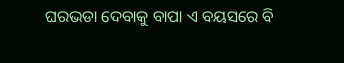ଘରଭଡା ଦେବାକୁ ବାପା ଏ ବୟସରେ ବି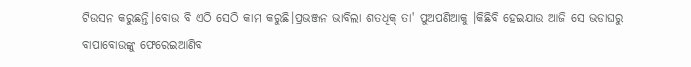ଟିଉସନ କରୁଛନ୍ତି।ବୋଉ ବି ଏଠି ସେଠି କାମ କରୁଛି।ପ୍ରଭଞ୍ଜନ ଭାବିଲା ଶତଧିକ୍ ତା' ପୁଅପଣିଆକୁ ।କିଛିବି ହେଇଯାଉ ଆଜି ସେ ଭଡାଘରୁ ବାପାବୋଉଙ୍କୁ ଫେରେଇଆଣିବ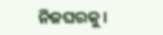ନିଜଘରକୁ।